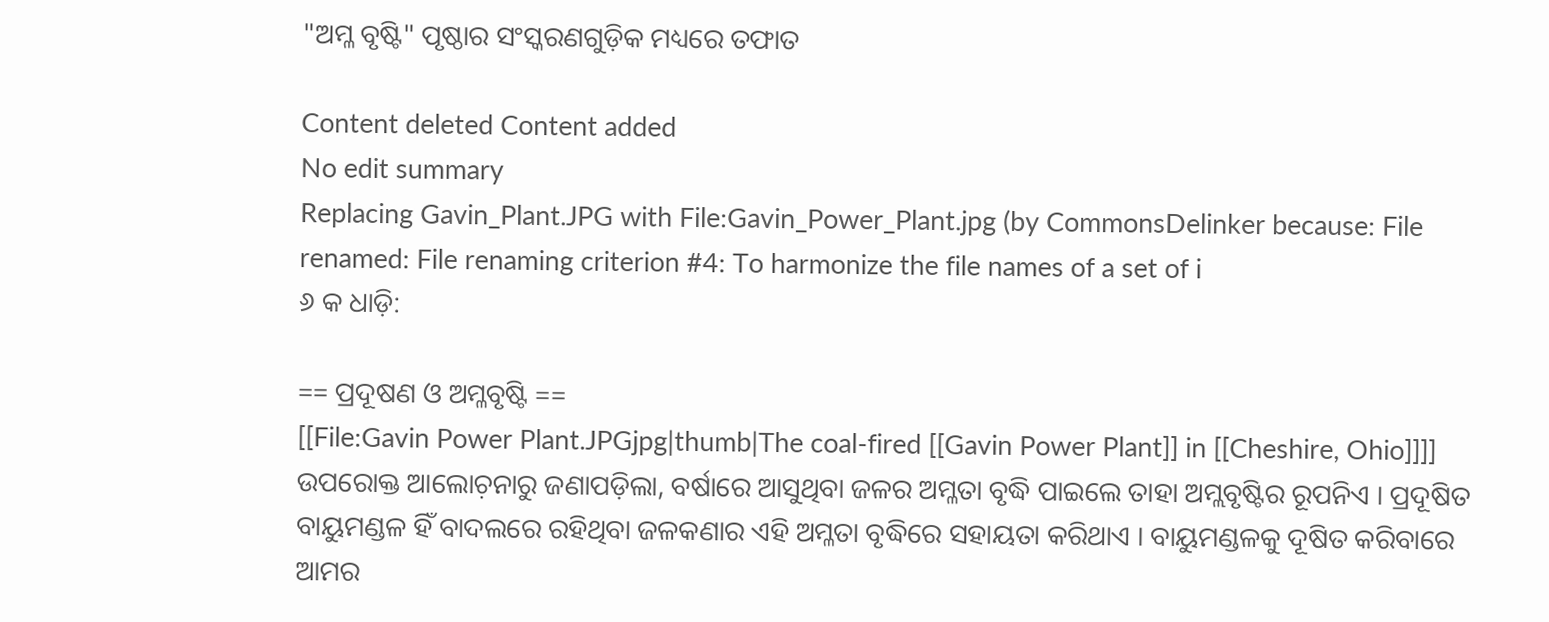"ଅମ୍ଳ ବୃଷ୍ଟି" ପୃଷ୍ଠାର ସଂସ୍କରଣ‌ଗୁଡ଼ିକ ମଧ୍ୟରେ ତଫାତ

Content deleted Content added
No edit summary
Replacing Gavin_Plant.JPG with File:Gavin_Power_Plant.jpg (by CommonsDelinker because: File renamed: File renaming criterion #4: To harmonize the file names of a set of i
୬ କ ଧାଡ଼ି:

== ପ୍ରଦୂଷଣ ଓ ଅମ୍ଳବୃଷ୍ଟି ==
[[File:Gavin Power Plant.JPGjpg|thumb|The coal-fired [[Gavin Power Plant]] in [[Cheshire, Ohio]]]]
ଉପରୋକ୍ତ ଆଲୋଚ଼ନାରୁ ଜଣାପଡ଼ିଲା, ବର୍ଷାରେ ଆସୁଥିବା ଜଳର ଅମ୍ଳତା ବୃଦ୍ଧି ପାଇଲେ ତାହା ଅମ୍ଲବୃଷ୍ଟିର ରୂପନିଏ । ପ୍ରଦୂଷିତ ବାୟୁମଣ୍ଡଳ ହିଁ ବାଦଲରେ ରହିଥିବା ଜଳକଣାର ଏହି ଅମ୍ଳତା ବୃଦ୍ଧିରେ ସହାୟତା କରିଥାଏ । ବାୟୁମଣ୍ଡଳକୁ ଦୂଷିତ କରିବାରେ ଆମର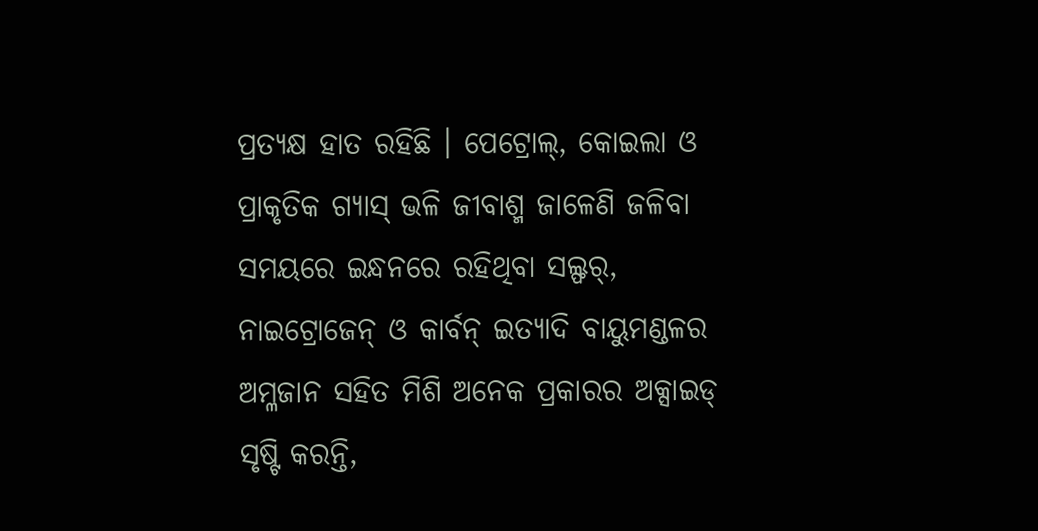ପ୍ରତ୍ୟକ୍ଷ ହାତ ରହିଛି । ପେଟ୍ରୋଲ୍, କୋଇଲା ଓ ପ୍ରାକୃତିକ ଗ୍ୟାସ୍ ଭଳି ଜୀବାଶ୍ମ ଜାଳେଣି ଜଳିବା ସମୟରେ ଇନ୍ଧନରେ ରହିଥିବା ସଲ୍ଫର୍, ନାଇଟ୍ରୋଜେନ୍ ଓ କାର୍ବନ୍ ଇତ୍ୟାଦି ବାୟୁମଣ୍ଡଳର ଅମ୍ଳଜାନ ସହିତ ମିଶି ଅନେକ ପ୍ରକାରର ଅକ୍ସାଇଡ୍ ସୃଷ୍ଟି କରନ୍ତି,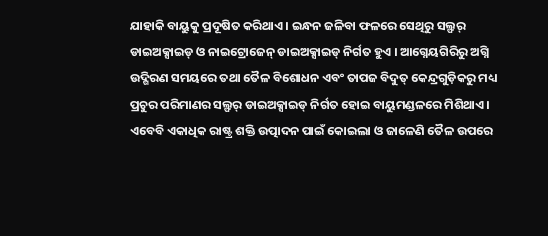ଯାହାକି ବାୟୁକୁ ପ୍ରଦୂଷିତ କରିଥାଏ । ଇନ୍ଧନ ଜଳିବା ଫଳରେ ସେଥିରୁ ସଲ୍ଫର୍ ଡାଇଅକ୍ସାଇଡ୍ ଓ ନାଇଟ୍ରୋଜେନ୍ ଡାଇଅକ୍ସାଇଡ୍ ନିର୍ଗତ ହୁଏ । ଆଗ୍ନେୟଗିରିରୁ ଅଗ୍ନି ଉଦ୍ଗିରଣ ସମୟରେ ତଥା ତୈଳ ବିଶୋଧନ ଏବଂ ତାପଜ ବିଦୁତ୍ କେନ୍ଦ୍ରଗୁଡ଼ିକରୁ ମଧ୍ୟ ପ୍ରଚୁର ପରିମାଣର ସଲ୍ଫର୍ ଡାଇଅକ୍ସାଇଡ୍ ନିର୍ଗତ ହୋଇ ବାୟୁମଣ୍ଡଳରେ ମିଶିଥାଏ । ଏବେବି ଏକାଧିକ ରାଷ୍ଟ୍ର ଶକ୍ତି ଉତ୍ପାଦନ ପାଇଁ କୋଇଲା ଓ ଜାଳେଣି ତୈଳ ଉପରେ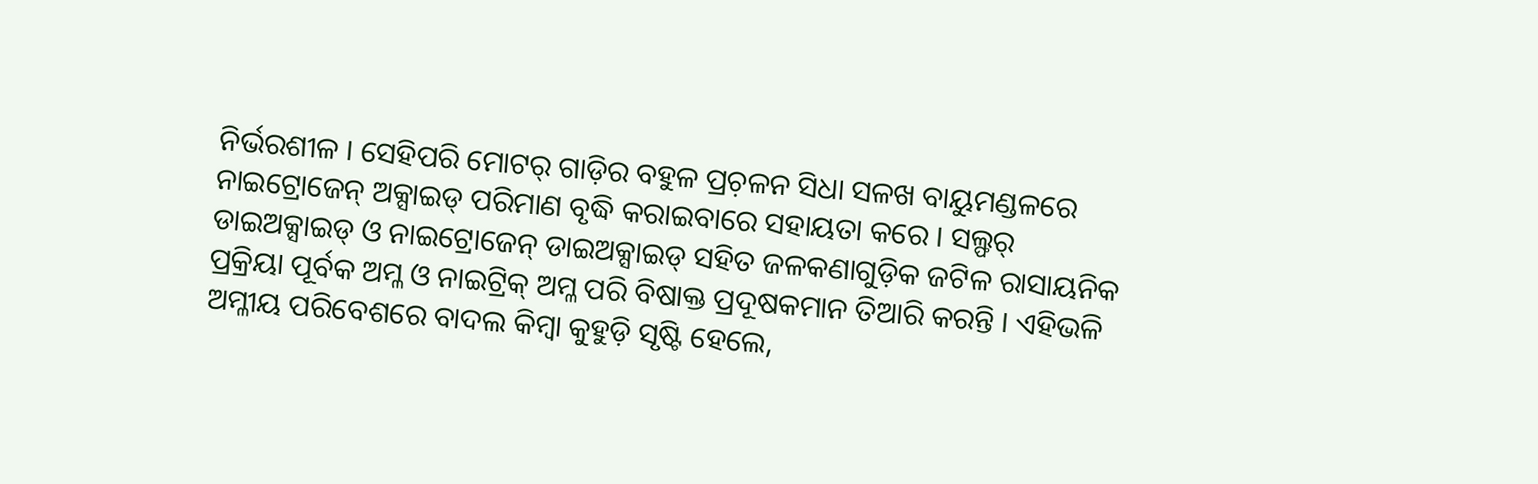ନିର୍ଭରଶୀଳ । ସେହିପରି ମୋଟର୍ ଗାଡ଼ିର ବହୁଳ ପ୍ରଚ଼ଳନ ସିଧା ସଳଖ ବାୟୁମଣ୍ଡଳରେ ନାଇଟ୍ରୋଜେନ୍ ଅକ୍ସାଇଡ୍ ପରିମାଣ ବୃଦ୍ଧି କରାଇବାରେ ସହାୟତା କରେ । ସଲ୍ଫର୍ ଡାଇଅକ୍ସାଇଡ୍ ଓ ନାଇଟ୍ରୋଜେନ୍ ଡାଇଅକ୍ସାଇଡ୍ ସହିତ ଜଳକଣାଗୁଡ଼ିକ ଜଟିଳ ରାସାୟନିକ ପ୍ରକ୍ରିୟା ପୂର୍ବକ ଅମ୍ଳ ଓ ନାଇଟ୍ରିକ୍ ଅମ୍ଳ ପରି ବିଷାକ୍ତ ପ୍ରଦୂଷକମାନ ତିଆରି କରନ୍ତି । ଏହିଭଳି ଅମ୍ଳୀୟ ପରିବେଶରେ ବାଦଲ କିମ୍ବା କୁହୁଡ଼ି ସୃଷ୍ଟି ହେଲେ,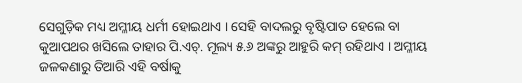ସେଗୁଡ଼ିକ ମଧ୍ୟ ଅମ୍ଳୀୟ ଧର୍ମୀ ହୋଇଥାଏ । ସେହି ବାଦଲରୁ ବୃଷ୍ଟିପାତ ହେଲେ ବା କୁଆପଥର ଖସିଲେ ତାହାର ପି.ଏଚ୍. ମୂଲ୍ୟ ୫.୬ ଅଙ୍କରୁ ଆହୁରି କମ୍ ରହିଥାଏ । ଅମ୍ଳୀୟ ଜଳକଣାରୁ ତିଆରି ଏହି ବର୍ଷାକୁ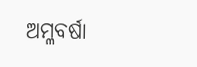ଅମ୍ଳବର୍ଷା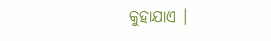କୁହାଯାଏ ।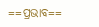==ପ୍ରଭାବ==